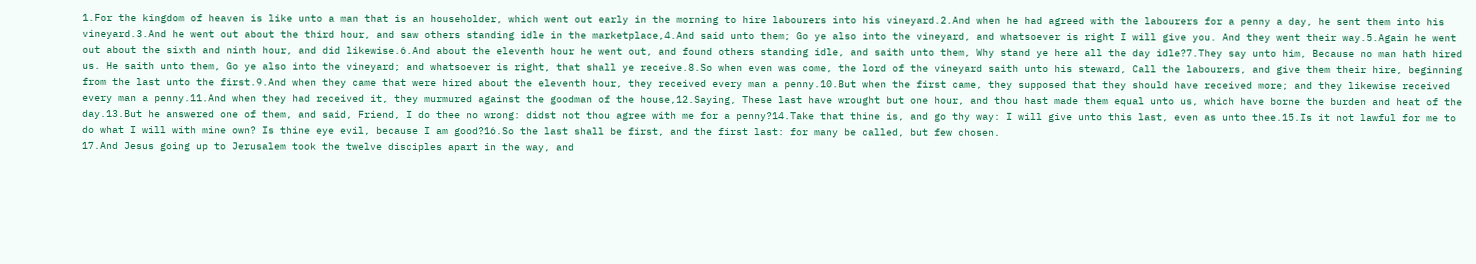1.For the kingdom of heaven is like unto a man that is an householder, which went out early in the morning to hire labourers into his vineyard.2.And when he had agreed with the labourers for a penny a day, he sent them into his vineyard.3.And he went out about the third hour, and saw others standing idle in the marketplace,4.And said unto them; Go ye also into the vineyard, and whatsoever is right I will give you. And they went their way.5.Again he went out about the sixth and ninth hour, and did likewise.6.And about the eleventh hour he went out, and found others standing idle, and saith unto them, Why stand ye here all the day idle?7.They say unto him, Because no man hath hired us. He saith unto them, Go ye also into the vineyard; and whatsoever is right, that shall ye receive.8.So when even was come, the lord of the vineyard saith unto his steward, Call the labourers, and give them their hire, beginning from the last unto the first.9.And when they came that were hired about the eleventh hour, they received every man a penny.10.But when the first came, they supposed that they should have received more; and they likewise received every man a penny.11.And when they had received it, they murmured against the goodman of the house,12.Saying, These last have wrought but one hour, and thou hast made them equal unto us, which have borne the burden and heat of the day.13.But he answered one of them, and said, Friend, I do thee no wrong: didst not thou agree with me for a penny?14.Take that thine is, and go thy way: I will give unto this last, even as unto thee.15.Is it not lawful for me to do what I will with mine own? Is thine eye evil, because I am good?16.So the last shall be first, and the first last: for many be called, but few chosen.
17.And Jesus going up to Jerusalem took the twelve disciples apart in the way, and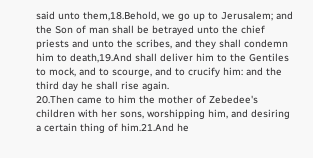said unto them,18.Behold, we go up to Jerusalem; and the Son of man shall be betrayed unto the chief priests and unto the scribes, and they shall condemn him to death,19.And shall deliver him to the Gentiles to mock, and to scourge, and to crucify him: and the third day he shall rise again.
20.Then came to him the mother of Zebedee's children with her sons, worshipping him, and desiring a certain thing of him.21.And he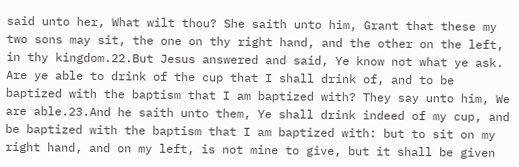said unto her, What wilt thou? She saith unto him, Grant that these my two sons may sit, the one on thy right hand, and the other on the left, in thy kingdom.22.But Jesus answered and said, Ye know not what ye ask. Are ye able to drink of the cup that I shall drink of, and to be baptized with the baptism that I am baptized with? They say unto him, We are able.23.And he saith unto them, Ye shall drink indeed of my cup, and be baptized with the baptism that I am baptized with: but to sit on my right hand, and on my left, is not mine to give, but it shall be given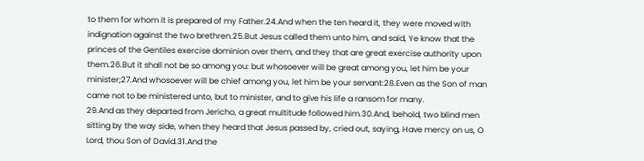to them for whom it is prepared of my Father.24.And when the ten heard it, they were moved with indignation against the two brethren.25.But Jesus called them unto him, and said, Ye know that the princes of the Gentiles exercise dominion over them, and they that are great exercise authority upon them.26.But it shall not be so among you: but whosoever will be great among you, let him be your minister;27.And whosoever will be chief among you, let him be your servant:28.Even as the Son of man came not to be ministered unto, but to minister, and to give his life a ransom for many.
29.And as they departed from Jericho, a great multitude followed him.30.And, behold, two blind men sitting by the way side, when they heard that Jesus passed by, cried out, saying, Have mercy on us, O Lord, thou Son of David.31.And the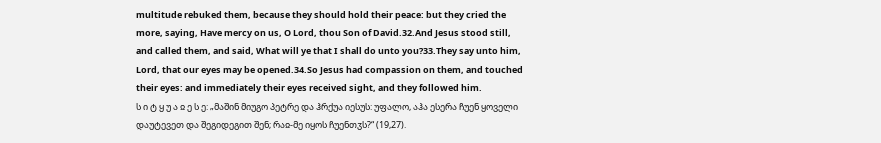multitude rebuked them, because they should hold their peace: but they cried the more, saying, Have mercy on us, O Lord, thou Son of David.32.And Jesus stood still, and called them, and said, What will ye that I shall do unto you?33.They say unto him, Lord, that our eyes may be opened.34.So Jesus had compassion on them, and touched their eyes: and immediately their eyes received sight, and they followed him.
ს ი ტ ყ უ ა ჲ ე ს ე: „მაშინ მიუგო პეტრე და ჰრქუა იესუს: უფალო, აჰა ესერა ჩუენ ყოველი დაუტევეთ და შეგიდეგით შენ; რაჲ-მე იყოს ჩუენთჳს?“ (19,27).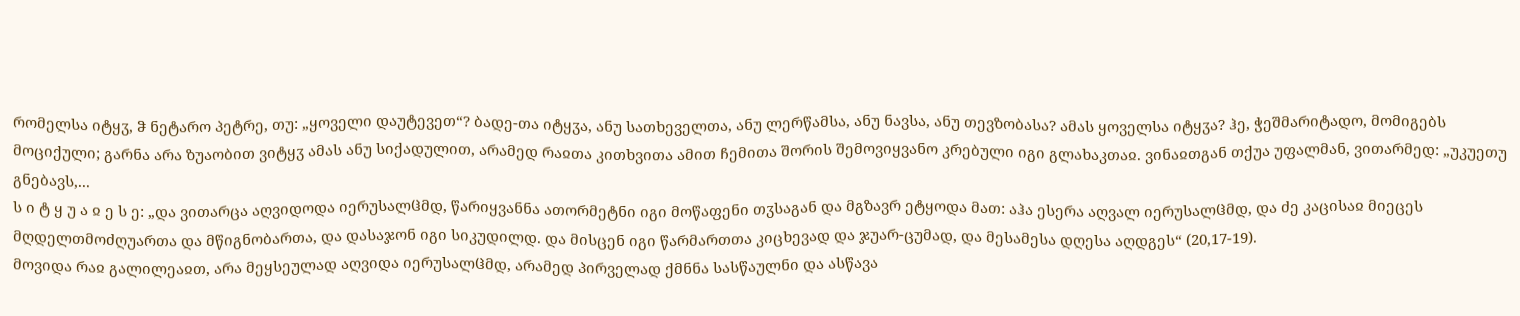რომელსა იტყჳ, ჵ ნეტარო პეტრე, თუ: „ყოველი დაუტევეთ“? ბადე-თა იტყჳა, ანუ სათხეველთა, ანუ ლერწამსა, ანუ ნავსა, ანუ თევზობასა? ამას ყოველსა იტყჳა? ჰე, ჭეშმარიტადო, მომიგებს მოციქული; გარნა არა ზუაობით ვიტყჳ ამას ანუ სიქადულით, არამედ რაჲთა კითხვითა ამით ჩემითა შორის შემოვიყვანო კრებული იგი გლახაკთაჲ. ვინაჲთგან თქუა უფალმან, ვითარმედ: „უკუეთუ გნებავს,...
ს ი ტ ყ უ ა ჲ ე ს ე: „და ვითარცა აღვიდოდა იერუსალჱმდ, წარიყვანნა ათორმეტნი იგი მოწაფენი თჳსაგან და მგზავრ ეტყოდა მათ: აჰა ესერა აღვალ იერუსალჱმდ, და ძე კაცისაჲ მიეცეს მღდელთმოძღუართა და მწიგნობართა, და დასაჯონ იგი სიკუდილდ. და მისცენ იგი წარმართთა კიცხევად და ჯუარ-ცუმად, და მესამესა დღესა აღდგეს“ (20,17-19).
მოვიდა რაჲ გალილეაჲთ, არა მეყსეულად აღვიდა იერუსალჱმდ, არამედ პირველად ქმნნა სასწაულნი და ასწავა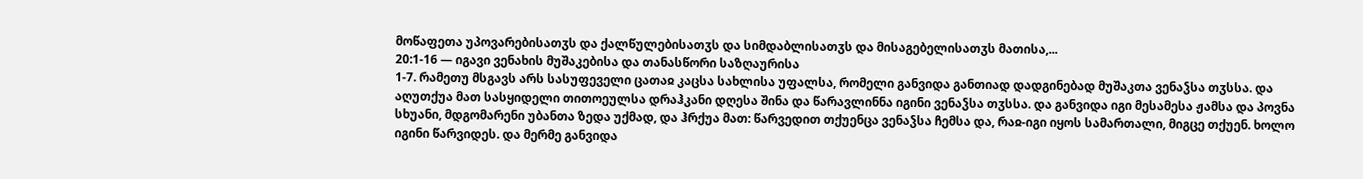მოწაფეთა უპოვარებისათჳს და ქალწულებისათჳს და სიმდაბლისათჳს და მისაგებელისათჳს მათისა,...
20:1-16 — იგავი ვენახის მუშაკებისა და თანასწორი საზღაურისა
1-7. რამეთუ მსგავს არს სასუფეველი ცათაჲ კაცსა სახლისა უფალსა, რომელი განვიდა განთიად დადგინებად მუშაკთა ვენაჴსა თჳსსა. და აღუთქუა მათ სასყიდელი თითოეულსა დრაჰკანი დღესა შინა და წარავლინნა იგინი ვენაჴსა თჳსსა. და განვიდა იგი მესამესა ჟამსა და პოვნა სხუანი, მდგომარენი უბანთა ზედა უქმად, და ჰრქუა მათ: წარვედით თქუენცა ვენაჴსა ჩემსა და, რაჲ-იგი იყოს სამართალი, მიგცე თქუენ. ხოლო იგინი წარვიდეს. და მერმე განვიდა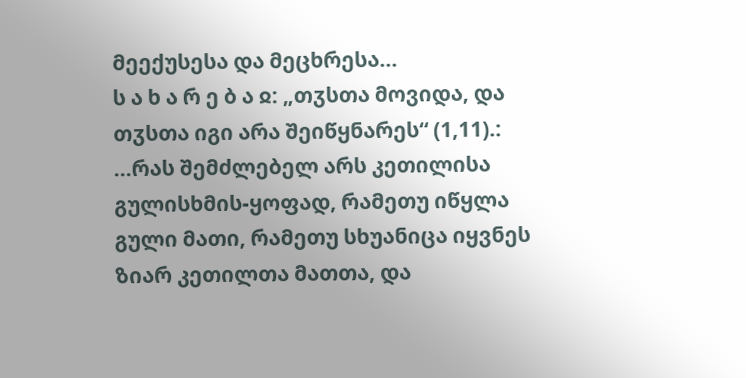მეექუსესა და მეცხრესა...
ს ა ხ ა რ ე ბ ა ჲ: „თჳსთა მოვიდა, და თჳსთა იგი არა შეიწყნარეს“ (1,11).:
...რას შემძლებელ არს კეთილისა გულისხმის-ყოფად, რამეთუ იწყლა გული მათი, რამეთუ სხუანიცა იყვნეს ზიარ კეთილთა მათთა, და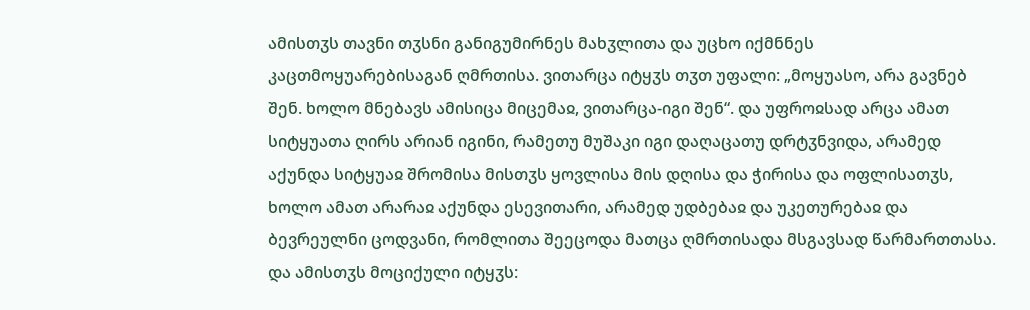ამისთჳს თავნი თჳსნი განიგუმირნეს მახჳლითა და უცხო იქმნნეს კაცთმოყუარებისაგან ღმრთისა. ვითარცა იტყჳს თჳთ უფალი: „მოყუასო, არა გავნებ შენ. ხოლო მნებავს ამისიცა მიცემაჲ, ვითარცა-იგი შენ“. და უფროჲსად არცა ამათ სიტყუათა ღირს არიან იგინი, რამეთუ მუშაკი იგი დაღაცათუ დრტჳნვიდა, არამედ აქუნდა სიტყუაჲ შრომისა მისთჳს ყოვლისა მის დღისა და ჭირისა და ოფლისათჳს, ხოლო ამათ არარაჲ აქუნდა ესევითარი, არამედ უდბებაჲ და უკეთურებაჲ და ბევრეულნი ცოდვანი, რომლითა შეეცოდა მათცა ღმრთისადა მსგავსად წარმართთასა. და ამისთჳს მოციქული იტყჳს: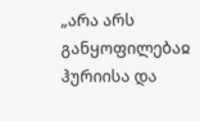„არა არს განყოფილებაჲ ჰურიისა და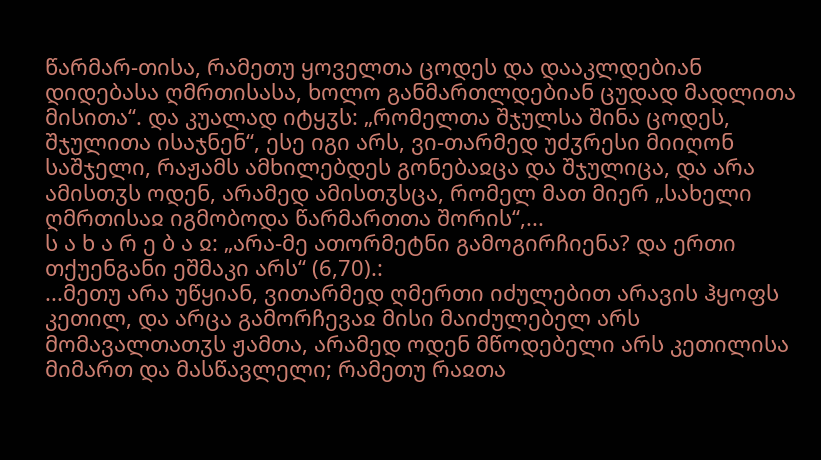წარმარ-თისა, რამეთუ ყოველთა ცოდეს და დააკლდებიან დიდებასა ღმრთისასა, ხოლო განმართლდებიან ცუდად მადლითა მისითა“. და კუალად იტყჳს: „რომელთა შჯულსა შინა ცოდეს, შჯულითა ისაჯნენ“, ესე იგი არს, ვი-თარმედ უძჳრესი მიიღონ საშჯელი, რაჟამს ამხილებდეს გონებაჲცა და შჯულიცა, და არა ამისთჳს ოდენ, არამედ ამისთჳსცა, რომელ მათ მიერ „სახელი ღმრთისაჲ იგმობოდა წარმართთა შორის“,...
ს ა ხ ა რ ე ბ ა ჲ: „არა-მე ათორმეტნი გამოგირჩიენა? და ერთი თქუენგანი ეშმაკი არს“ (6,70).:
...მეთუ არა უწყიან, ვითარმედ ღმერთი იძულებით არავის ჰყოფს კეთილ, და არცა გამორჩევაჲ მისი მაიძულებელ არს მომავალთათჳს ჟამთა, არამედ ოდენ მწოდებელი არს კეთილისა მიმართ და მასწავლელი; რამეთუ რაჲთა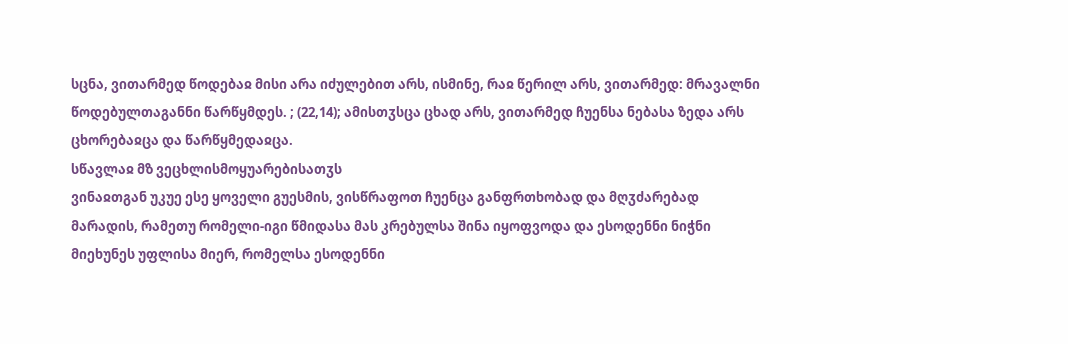სცნა, ვითარმედ წოდებაჲ მისი არა იძულებით არს, ისმინე, რაჲ წერილ არს, ვითარმედ: მრავალნი წოდებულთაგანნი წარწყმდეს. ; (22,14); ამისთჳსცა ცხად არს, ვითარმედ ჩუენსა ნებასა ზედა არს ცხორებაჲცა და წარწყმედაჲცა.
სწავლაჲ მზ ვეცხლისმოყუარებისათჳს
ვინაჲთგან უკუე ესე ყოველი გუესმის, ვისწრაფოთ ჩუენცა განფრთხობად და მღჳძარებად მარადის, რამეთუ რომელი-იგი წმიდასა მას კრებულსა შინა იყოფვოდა და ესოდენნი ნიჭნი მიეხუნეს უფლისა მიერ, რომელსა ესოდენნი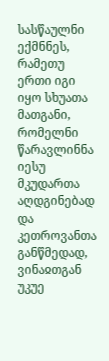სასწაულნი ექმნნეს, რამეთუ ერთი იგი იყო სხუათა მათგანი, რომელნი წარავლინნა იესუ მკუდართა აღდგინებად და კეთროვანთა განწმედად, ვინაჲთგან უკუე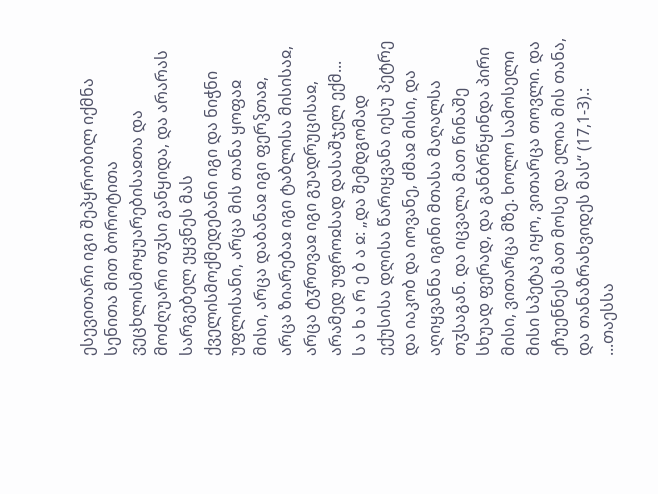ესევითარი იგი შეპყრობილ იქმნა სენითა მით ბოროტითა ვეცხლისმოყუარებისაჲთა და მოძღუარი თჳსი განყიდა, და არარას სარგებელ ეყვნეს მას ქველისმოქმედებანი იგი და ნიჭნი უფლისანი, არცა მის თანა ყოფაჲ მისი, არცა დაბანაჲ იგი ფერჴთაჲ, არცა ზიარებაჲ იგი ტაბლისა მისისაჲ, არცა ტჳრთვაჲ იგი გუადრუცისაჲ, არამედ უფროჲსად დასაშჯელ ექმ...
ს ა ხ ა რ ე ბ ა ჲ: „და შემდგომად ექუსისა დღისა წარიყვანა იესუ პეტრე და იაკობ და იოვანე, ძმაჲ მისი, და აღიყვანნა იგინი მთასა მაღალსა თჳსაგან. და იცვალა მათ წინაშე სხუად ფერად, და განბრწყინდა პირი მისი, ვითარცა მზე. ხოლო სამოსელი მისი სპეტაკ იყო, ვითარცა თოვლი. და ეჩუენნეს მათ მოსე და ელია მის თანა, და თანაზრახვიდეს მას“ (17,1-3).:
...თაესსა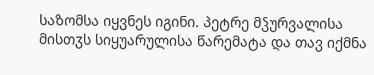საზომსა იყვნეს იგინი. პეტრე მჴურვალისა მისთჳს სიყუარულისა წარემატა და თავ იქმნა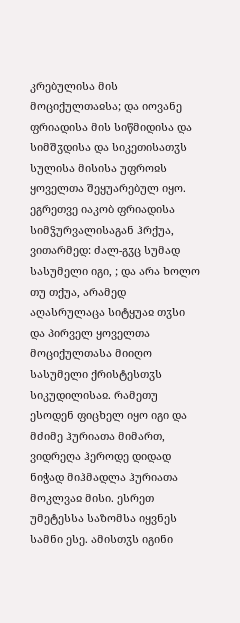კრებულისა მის მოციქულთაჲსა; და იოვანე ფრიადისა მის სიწმიდისა და სიმშჳდისა და სიკეთისათჳს სულისა მისისა უფროჲს ყოველთა შეყუარებულ იყო. ეგრეთვე იაკობ ფრიადისა სიმჴურვალისაგან ჰრქუა, ვითარმედ: ძალ-გჳც სუმად სასუმელი იგი, ; და არა ხოლო თუ თქუა, არამედ აღასრულაცა სიტყუაჲ თჳსი და პირველ ყოველთა მოციქულთასა მიიღო სასუმელი ქრისტესთჳს სიკუდილისაჲ. რამეთუ ესოდენ ფიცხელ იყო იგი და მძიმე ჰურიათა მიმართ, ვიდრეღა ჰეროდე დიდად ნიჭად მიჰმადლა ჰურიათა მოკლვაჲ მისი. ესრეთ უმეტესსა საზომსა იყვნეს სამნი ესე. ამისთჳს იგინი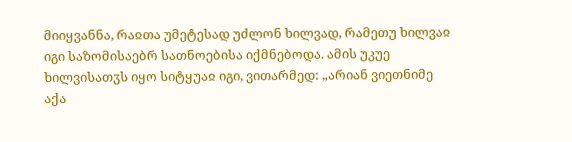მიიყვანნა, რაჲთა უმეტესად უძლონ ხილვად, რამეთუ ხილვაჲ იგი საზომისაებრ სათნოებისა იქმნებოდა. ამის უკუე ხილვისათჳს იყო სიტყუაჲ იგი, ვითარმედ: „არიან ვიეთნიმე აქა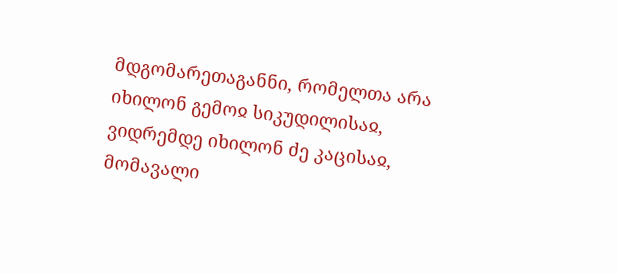მდგომარეთაგანნი, რომელთა არა იხილონ გემოჲ სიკუდილისაჲ, ვიდრემდე იხილონ ძე კაცისაჲ, მომავალი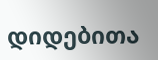დიდებითა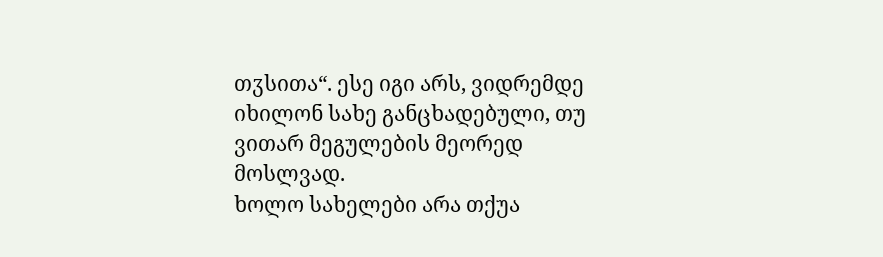თჳსითა“. ესე იგი არს, ვიდრემდე იხილონ სახე განცხადებული, თუ ვითარ მეგულების მეორედ მოსლვად.
ხოლო სახელები არა თქუა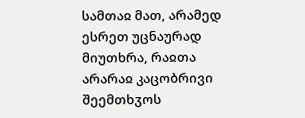სამთაჲ მათ, არამედ ესრეთ უცნაურად მიუთხრა, რაჲთა არარაჲ კაცობრივი შეემთხჳოს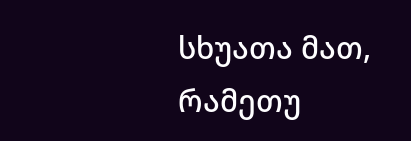სხუათა მათ, რამეთუ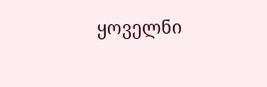ყოველნი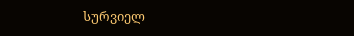სურვიელ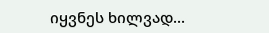იყვნეს ხილვად...